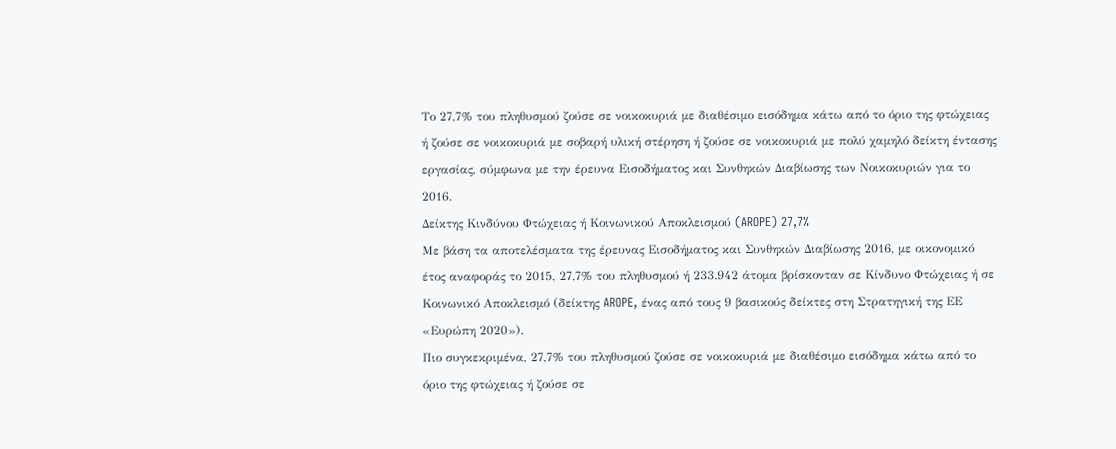Το 27,7% του πληθυσμού ζούσε σε νοικοκυριά με διαθέσιμο εισόδημα κάτω από το όριο της φτώχειας ή ζούσε σε νοικοκυριά με σοβαρή υλική στέρηση ή ζούσε σε νοικοκυριά με πολύ χαμηλό δείκτη έντασης εργασίας, σύμφωνα με την έρευνα Εισοδήματος και Συνθηκών Διαβίωσης των Νοικοκυριών για το 2016.
Δείκτης Κινδύνου Φτώχειας ή Κοινωνικού Αποκλεισμού (AROPE) 27,7%
Με βάση τα αποτελέσματα της έρευνας Εισοδήματος και Συνθηκών Διαβίωσης 2016, με οικονομικό έτος αναφοράς το 2015, 27,7% του πληθυσμού ή 233.942 άτομα βρίσκονταν σε Κίνδυνο Φτώχειας ή σε Κοινωνικό Αποκλεισμό (δείκτης AROPE, ένας από τους 9 βασικούς δείκτες στη Στρατηγική της ΕΕ «Ευρώπη 2020»).
Πιο συγκεκριμένα, 27,7% του πληθυσμού ζούσε σε νοικοκυριά με διαθέσιμο εισόδημα κάτω από το όριο της φτώχειας ή ζούσε σε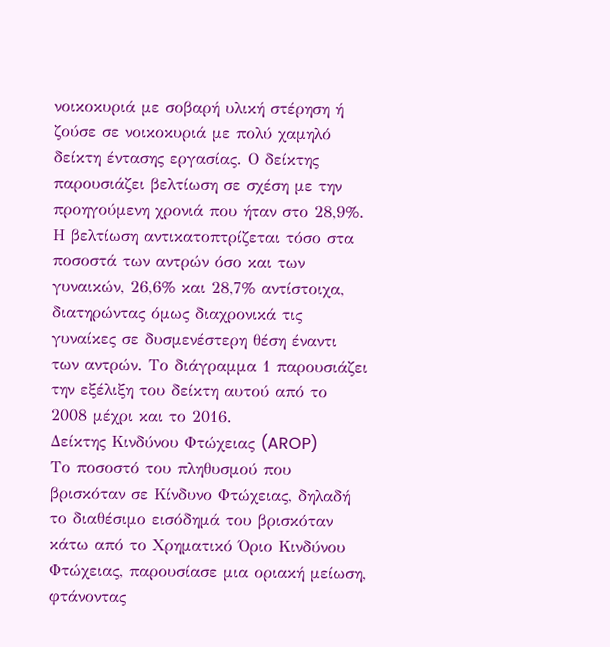νοικοκυριά με σοβαρή υλική στέρηση ή ζούσε σε νοικοκυριά με πολύ χαμηλό δείκτη έντασης εργασίας. Ο δείκτης παρουσιάζει βελτίωση σε σχέση με την προηγούμενη χρονιά που ήταν στο 28,9%.
Η βελτίωση αντικατοπτρίζεται τόσο στα ποσοστά των αντρών όσο και των γυναικών, 26,6% και 28,7% αντίστοιχα, διατηρώντας όμως διαχρονικά τις γυναίκες σε δυσμενέστερη θέση έναντι των αντρών. Το διάγραμμα 1 παρουσιάζει την εξέλιξη του δείκτη αυτού από το 2008 μέχρι και το 2016.
Δείκτης Κινδύνου Φτώχειας (AROP)
Το ποσοστό του πληθυσμού που βρισκόταν σε Κίνδυνο Φτώχειας, δηλαδή το διαθέσιμο εισόδημά του βρισκόταν κάτω από το Χρηματικό Όριο Κινδύνου Φτώχειας, παρουσίασε μια οριακή μείωση, φτάνοντας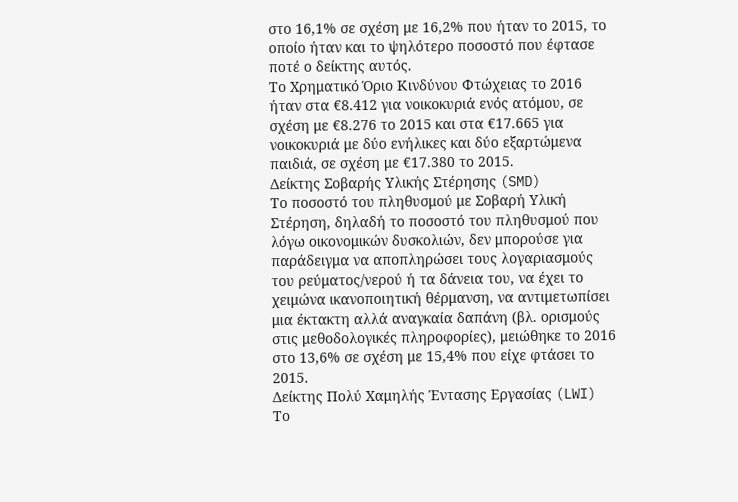στο 16,1% σε σχέση με 16,2% που ήταν το 2015, το οποίο ήταν και το ψηλότερο ποσοστό που έφτασε ποτέ ο δείκτης αυτός.
Το Χρηματικό Όριο Κινδύνου Φτώχειας το 2016 ήταν στα €8.412 για νοικοκυριά ενός ατόμου, σε σχέση με €8.276 το 2015 και στα €17.665 για νοικοκυριά με δύο ενήλικες και δύο εξαρτώμενα παιδιά, σε σχέση με €17.380 το 2015.
Δείκτης Σοβαρής Υλικής Στέρησης (SMD)
Το ποσοστό του πληθυσμού με Σοβαρή Υλική Στέρηση, δηλαδή το ποσοστό του πληθυσμού που λόγω οικονομικών δυσκολιών, δεν μπορούσε για παράδειγμα να αποπληρώσει τους λογαριασμούς του ρεύματος/νερού ή τα δάνεια του, να έχει το χειμώνα ικανοποιητική θέρμανση, να αντιμετωπίσει μια έκτακτη αλλά αναγκαία δαπάνη (βλ. ορισμούς στις μεθοδολογικές πληροφορίες), μειώθηκε το 2016 στο 13,6% σε σχέση με 15,4% που είχε φτάσει το 2015.
Δείκτης Πολύ Χαμηλής Έντασης Εργασίας (LWI)
Το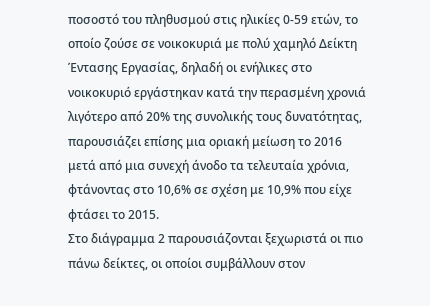ποσοστό του πληθυσμού στις ηλικίες 0-59 ετών, το οποίο ζούσε σε νοικοκυριά με πολύ χαμηλό Δείκτη Έντασης Εργασίας, δηλαδή οι ενήλικες στο νοικοκυριό εργάστηκαν κατά την περασμένη χρονιά λιγότερο από 20% της συνολικής τους δυνατότητας, παρουσιάζει επίσης μια οριακή μείωση το 2016 μετά από μια συνεχή άνοδο τα τελευταία χρόνια, φτάνοντας στο 10,6% σε σχέση με 10,9% που είχε φτάσει το 2015.
Στο διάγραμμα 2 παρουσιάζονται ξεχωριστά οι πιο πάνω δείκτες, οι οποίοι συμβάλλουν στον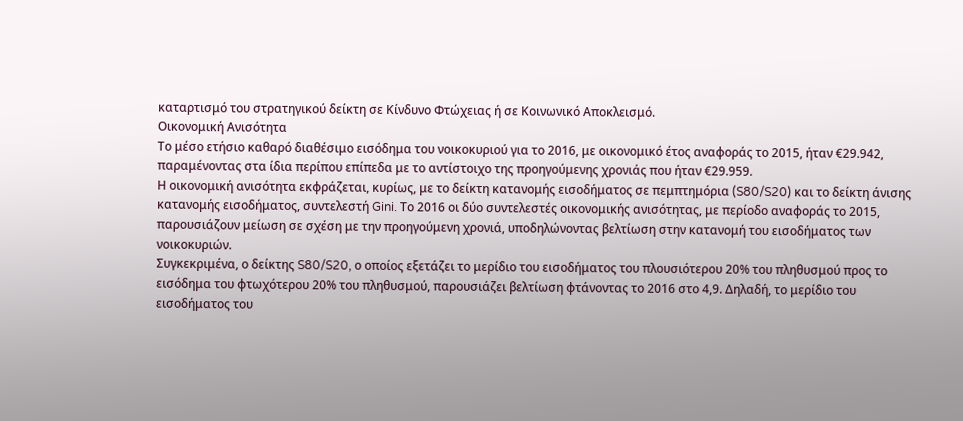καταρτισμό του στρατηγικού δείκτη σε Κίνδυνο Φτώχειας ή σε Κοινωνικό Αποκλεισμό.
Οικονομική Ανισότητα
Το μέσο ετήσιο καθαρό διαθέσιμο εισόδημα του νοικοκυριού για το 2016, με οικονομικό έτος αναφοράς το 2015, ήταν €29.942, παραμένοντας στα ίδια περίπου επίπεδα με το αντίστοιχο της προηγούμενης χρονιάς που ήταν €29.959.
Η οικονομική ανισότητα εκφράζεται, κυρίως, με το δείκτη κατανομής εισοδήματος σε πεμπτημόρια (S80/S20) και το δείκτη άνισης κατανομής εισοδήματος, συντελεστή Gini. Το 2016 οι δύο συντελεστές οικονομικής ανισότητας, με περίοδο αναφοράς το 2015, παρουσιάζουν μείωση σε σχέση με την προηγούμενη χρονιά, υποδηλώνοντας βελτίωση στην κατανομή του εισοδήματος των νοικοκυριών.
Συγκεκριμένα, ο δείκτης S80/S20, ο οποίος εξετάζει το μερίδιο του εισοδήματος του πλουσιότερου 20% του πληθυσμού προς το εισόδημα του φτωχότερου 20% του πληθυσμού, παρουσιάζει βελτίωση φτάνοντας το 2016 στο 4,9. Δηλαδή, το μερίδιο του εισοδήματος του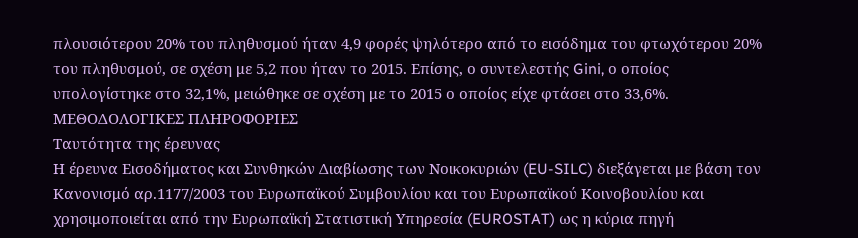πλουσιότερου 20% του πληθυσμού ήταν 4,9 φορές ψηλότερο από το εισόδημα του φτωχότερου 20% του πληθυσμού, σε σχέση με 5,2 που ήταν το 2015. Επίσης, ο συντελεστής Gini, ο οποίος υπολογίστηκε στο 32,1%, μειώθηκε σε σχέση με το 2015 ο οποίος είχε φτάσει στο 33,6%.
ΜΕΘΟΔΟΛΟΓΙΚΕΣ ΠΛΗΡΟΦΟΡΙΕΣ
Ταυτότητα της έρευνας
Η έρευνα Εισοδήματος και Συνθηκών Διαβίωσης των Νοικοκυριών (EU-SILC) διεξάγεται με βάση τον Κανονισμό αρ.1177/2003 του Ευρωπαϊκού Συμβουλίου και του Ευρωπαϊκού Κοινοβουλίου και χρησιμοποιείται από την Ευρωπαϊκή Στατιστική Υπηρεσία (EUROSTAT) ως η κύρια πηγή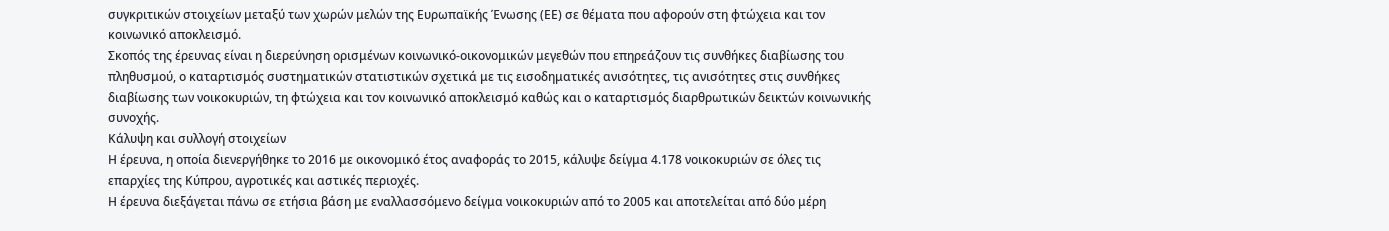συγκριτικών στοιχείων μεταξύ των χωρών μελών της Ευρωπαϊκής Ένωσης (ΕΕ) σε θέματα που αφορούν στη φτώχεια και τον κοινωνικό αποκλεισμό.
Σκοπός της έρευνας είναι η διερεύνηση ορισμένων κοινωνικό-οικονομικών μεγεθών που επηρεάζουν τις συνθήκες διαβίωσης του πληθυσμού, ο καταρτισμός συστηματικών στατιστικών σχετικά με τις εισοδηματικές ανισότητες, τις ανισότητες στις συνθήκες διαβίωσης των νοικοκυριών, τη φτώχεια και τον κοινωνικό αποκλεισμό καθώς και ο καταρτισμός διαρθρωτικών δεικτών κοινωνικής συνοχής.
Κάλυψη και συλλογή στοιχείων
Η έρευνα, η οποία διενεργήθηκε το 2016 με οικονομικό έτος αναφοράς το 2015, κάλυψε δείγμα 4.178 νοικοκυριών σε όλες τις επαρχίες της Κύπρου, αγροτικές και αστικές περιοχές.
Η έρευνα διεξάγεται πάνω σε ετήσια βάση με εναλλασσόμενο δείγμα νοικοκυριών από το 2005 και αποτελείται από δύο μέρη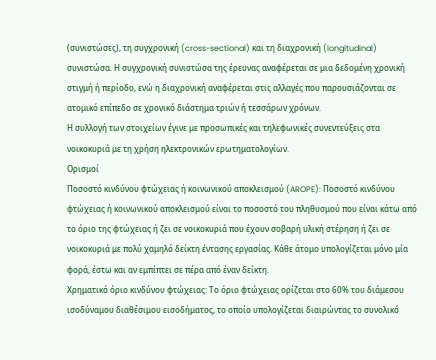(συνιστώσες), τη συγχρονική (cross-sectional) και τη διαχρονική (longitudinal) συνιστώσα. Η συγχρονική συνιστώσα της έρευνας αναφέρεται σε μια δεδομένη χρονική στιγμή ή περίοδο, ενώ η διαχρονική αναφέρεται στις αλλαγές που παρουσιάζονται σε ατομικό επίπεδο σε χρονικό διάστημα τριών ή τεσσάρων χρόνων.
Η συλλογή των στοιχείων έγινε με προσωπικές και τηλεφωνικές συνεντεύξεις στα νοικοκυριά με τη χρήση ηλεκτρονικών ερωτηματολογίων.
Ορισμοί
Ποσοστό κινδύνου φτώχειας ή κοινωνικού αποκλεισμού (AROPE): Ποσοστό κινδύνου φτώχειας ή κοινωνικού αποκλεισμού είναι το ποσοστό του πληθυσμού που είναι κάτω από το όριο της φτώχειας ή ζει σε νοικοκυριά που έχουν σοβαρή υλική στέρηση ή ζει σε νοικοκυριά με πολύ χαμηλό δείκτη έντασης εργασίας. Κάθε άτομο υπολογίζεται μόνο μία φορά, έστω και αν εμπίπτει σε πέρα από έναν δείκτη.
Χρηματικό όριο κινδύνου φτώχειας: Το όριο φτώχειας ορίζεται στο 60% του διάμεσου ισοδύναμου διαθέσιμου εισοδήματος, το οποίο υπολογίζεται διαιρώντας το συνολικό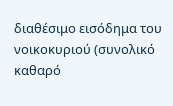διαθέσιμο εισόδημα του νοικοκυριού (συνολικό καθαρό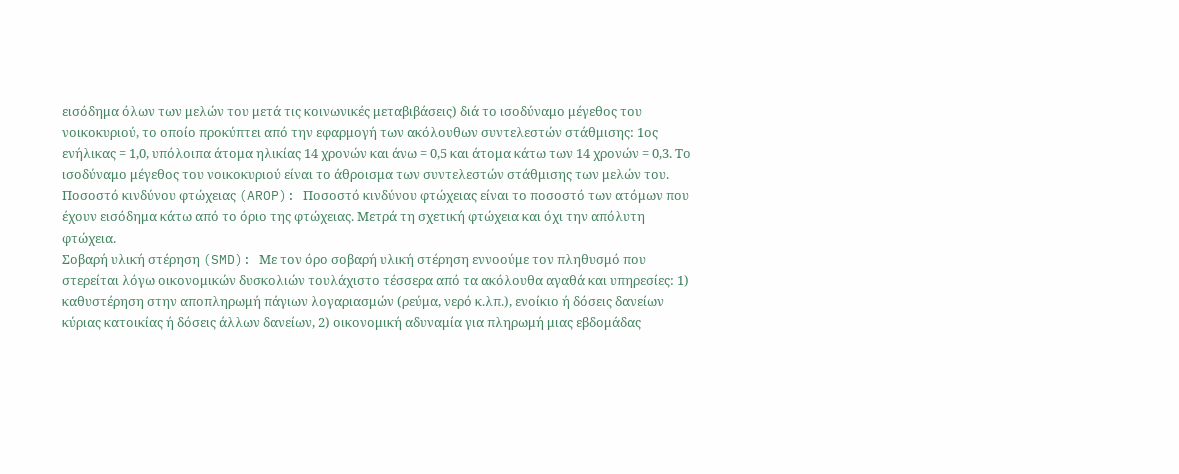εισόδημα όλων των μελών του μετά τις κοινωνικές μεταβιβάσεις) διά το ισοδύναμο μέγεθος του νοικοκυριού, το οποίο προκύπτει από την εφαρμογή των ακόλουθων συντελεστών στάθμισης: 1ος ενήλικας = 1,0, υπόλοιπα άτομα ηλικίας 14 χρονών και άνω = 0,5 και άτομα κάτω των 14 χρονών = 0,3. Το ισοδύναμο μέγεθος του νοικοκυριού είναι το άθροισμα των συντελεστών στάθμισης των μελών του.
Ποσοστό κινδύνου φτώχειας (AROP): Ποσοστό κινδύνου φτώχειας είναι το ποσοστό των ατόμων που έχουν εισόδημα κάτω από το όριο της φτώχειας. Μετρά τη σχετική φτώχεια και όχι την απόλυτη φτώχεια.
Σοβαρή υλική στέρηση (SMD): Με τον όρο σοβαρή υλική στέρηση εννοούμε τον πληθυσμό που στερείται λόγω οικονομικών δυσκολιών τουλάχιστο τέσσερα από τα ακόλουθα αγαθά και υπηρεσίες: 1) καθυστέρηση στην αποπληρωμή πάγιων λογαριασμών (ρεύμα, νερό κ.λπ.), ενοίκιο ή δόσεις δανείων κύριας κατοικίας ή δόσεις άλλων δανείων, 2) οικονομική αδυναμία για πληρωμή μιας εβδομάδας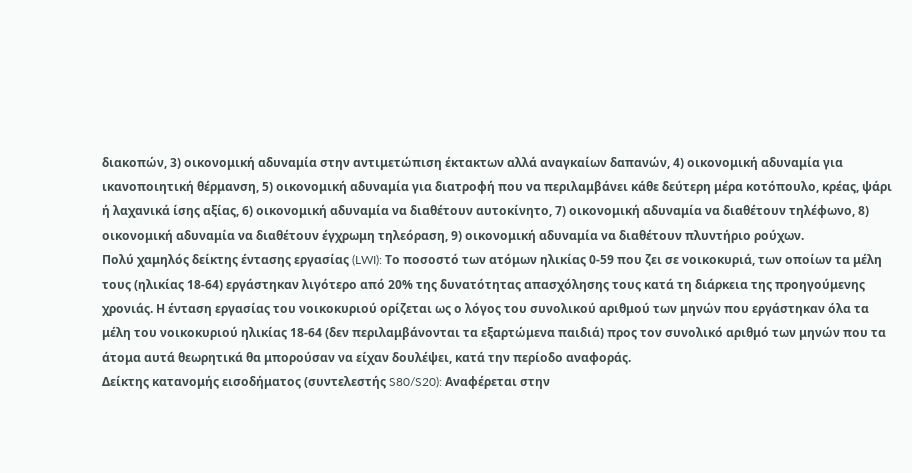διακοπών, 3) οικονομική αδυναμία στην αντιμετώπιση έκτακτων αλλά αναγκαίων δαπανών, 4) οικονομική αδυναμία για ικανοποιητική θέρμανση, 5) οικονομική αδυναμία για διατροφή που να περιλαμβάνει κάθε δεύτερη μέρα κοτόπουλο, κρέας, ψάρι ή λαχανικά ίσης αξίας, 6) οικονομική αδυναμία να διαθέτουν αυτοκίνητο, 7) οικονομική αδυναμία να διαθέτουν τηλέφωνο, 8) οικονομική αδυναμία να διαθέτουν έγχρωμη τηλεόραση, 9) οικονομική αδυναμία να διαθέτουν πλυντήριο ρούχων.
Πολύ χαμηλός δείκτης έντασης εργασίας (LWI): Το ποσοστό των ατόμων ηλικίας 0-59 που ζει σε νοικοκυριά, των οποίων τα μέλη τους (ηλικίας 18-64) εργάστηκαν λιγότερο από 20% της δυνατότητας απασχόλησης τους κατά τη διάρκεια της προηγούμενης χρονιάς. Η ένταση εργασίας του νοικοκυριού ορίζεται ως ο λόγος του συνολικού αριθμού των μηνών που εργάστηκαν όλα τα μέλη του νοικοκυριού ηλικίας 18-64 (δεν περιλαμβάνονται τα εξαρτώμενα παιδιά) προς τον συνολικό αριθμό των μηνών που τα άτομα αυτά θεωρητικά θα μπορούσαν να είχαν δουλέψει, κατά την περίοδο αναφοράς.
Δείκτης κατανομής εισοδήματος (συντελεστής S80/S20): Αναφέρεται στην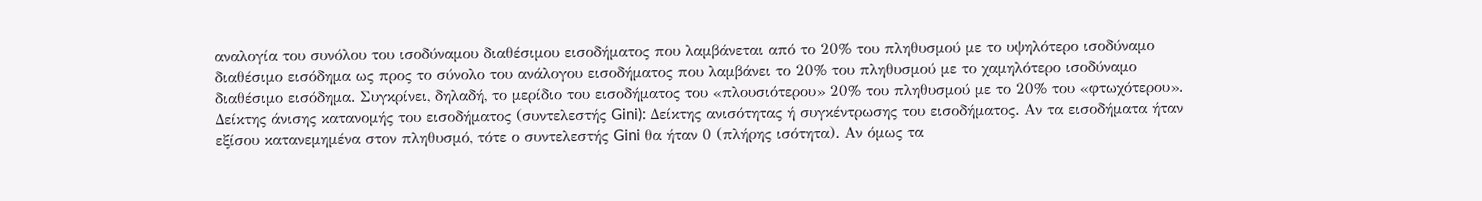αναλογία του συνόλου του ισοδύναμου διαθέσιμου εισοδήματος που λαμβάνεται από το 20% του πληθυσμού με το υψηλότερο ισοδύναμο διαθέσιμο εισόδημα ως προς το σύνολο του ανάλογου εισοδήματος που λαμβάνει το 20% του πληθυσμού με το χαμηλότερο ισοδύναμο διαθέσιμο εισόδημα. Συγκρίνει, δηλαδή, το μερίδιο του εισοδήματος του «πλουσιότερου» 20% του πληθυσμού με το 20% του «φτωχότερου».
Δείκτης άνισης κατανομής του εισοδήματος (συντελεστής Gini): Δείκτης ανισότητας ή συγκέντρωσης του εισοδήματος. Αν τα εισοδήματα ήταν εξίσου κατανεμημένα στον πληθυσμό, τότε ο συντελεστής Gini θα ήταν 0 (πλήρης ισότητα). Αν όμως τα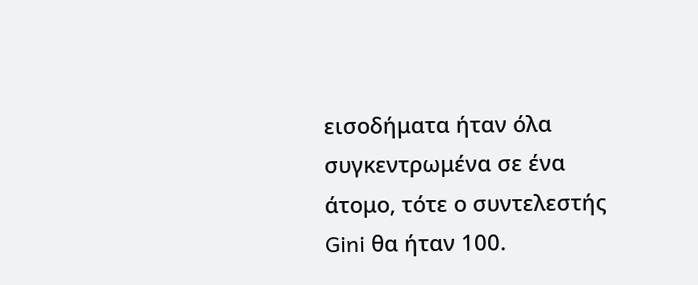εισοδήματα ήταν όλα συγκεντρωμένα σε ένα άτομο, τότε ο συντελεστής Gini θα ήταν 100.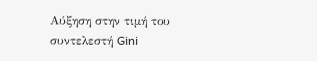Αύξηση στην τιμή του συντελεστή Gini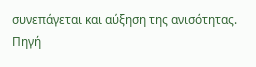συνεπάγεται και αύξηση της ανισότητας.
Πηγή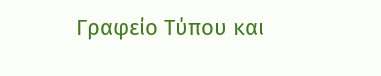Γραφείο Τύπου και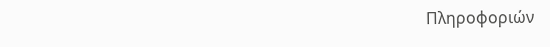Πληροφοριών